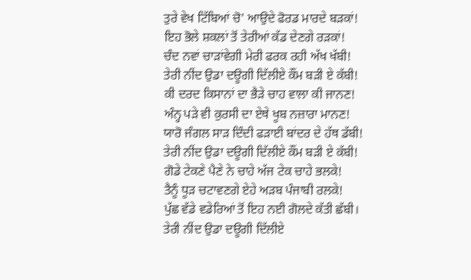ਤੁਰੇ ਵੇਖ ਟਿੱਬਿਆਂ ਚੋ' ਆਉਦੇ ਫੋਰਡ ਮਾਰਦੇ ਬੜਕਾਂ!
ਇਹ ਭੋਲੇ ਸ਼ਕਲਾਂ ਤੋਂ ਤੇਰੀਆਂ ਕੱਡ ਦੇਣਗੇ ਰੜਕਾਂ!
ਚੰਦ ਨਵਾਂ ਚਾੜਾਂਵੇਗੀ ਮੇਰੀ ਫਰਕ ਰਹੀ ਅੱਖ ਖੱਬੀ!
ਤੇਰੀ ਨੀਂਦ ਉਡਾ ਦਊਗੀ ਦਿੱਲੀਏ ਕੌਂਮ ਬੜੀ ਏ ਕੱਬੀ!
ਕੀ ਦਰਦ ਕਿਸਾਨਾਂ ਦਾ ਭੈੜੇ ਚਾਹ ਵਾਲਾ ਕੀ ਜਾਨਣ!
ਅੰਨ੍ਹ ਪੜੇ ਵੀ ਕੁਰਸੀ ਦਾ ਏਥੇ ਖੂਬ ਨਜ਼ਾਰਾ ਮਾਨਣ!
ਯਾਰੋ ਜੰਗਲ ਸਾੜ ਦਿੰਦੀ ਫੜਾਈ ਬਾਂਦਰ ਦੇ ਹੱਥ ਡੱਬੀ!
ਤੇਰੀ ਨੀਂਦ ਉਡਾ ਦਊਗੀ ਦਿੱਲੀਏ ਕੌਂਮ ਬੜੀ ਏ ਕੱਬੀ!
ਗੋਡੇ ਟੇਕਣੇ ਪੈਣੇ ਨੇ ਚਾਹੇ ਅੱਜ ਟੇਕ ਚਾਹੇ ਭਲਕੇ!
ਤੈਨੂੰ ਧੂੜ ਚਟਾਵਣਗੇ ਏਹੇ ਅੜਬ ਪੰਜਾਬੀ ਰਲਕੇ!
ਪੁੱਛ ਵੱਡੇ ਵਡੇਰਿਆਂ ਤੋਂ ਇਹ ਨਈ ਗੋਲਦੇ ਕੱਤੀ ਛੱਬੀ।
ਤੇਰੀ ਨੀਂਦ ਉਡਾ ਦਊਗੀ ਦਿੱਲੀਏ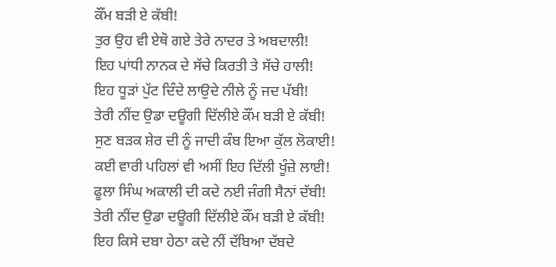ਕੌਂਮ ਬੜੀ ਏ ਕੱਬੀ!
ਤੁਰ ਉਹ ਵੀ ਏਥੋ ਗਏ ਤੇਰੇ ਨਾਦਰ ਤੇ ਅਬਦਾਲੀ!
ਇਹ ਪਾਂਧੀ ਨਾਨਕ ਦੇ ਸੱਚੇ ਕਿਰਤੀ ਤੇ ਸੱਚੇ ਹਾਲੀ!
ਇਹ ਧੂੜਾਂ ਪੁੱਟ ਦਿੰਦੇ ਲਾਉਦੇ ਨੀਲੇ ਨੂੰ ਜਦ ਪੱਬੀ!
ਤੇਰੀ ਨੀਂਦ ਉਡਾ ਦਊਗੀ ਦਿੱਲੀਏ ਕੌਂਮ ਬੜੀ ਏ ਕੱਬੀ!
ਸੁਣ ਬੜਕ ਸ਼ੇਰ ਦੀ ਨੂੰ ਜਾਦੀ ਕੰਬ ਇਆ ਕੁੱਲ ਲੋਕਾਈ!
ਕਈ ਵਾਰੀ ਪਹਿਲਾਂ ਵੀ ਅਸੀਂ ਇਹ ਦਿੱਲੀ ਖੂੰਜ਼ੇ ਲਾਈ!
ਫੂਲਾ ਸਿੰਘ ਅਕਾਲੀ ਦੀ ਕਦੇ ਨਈ ਜੰਗੀ ਸੈਨਾਂ ਦੱਬੀ!
ਤੇਰੀ ਨੀਂਦ ਉਡਾ ਦਊਗੀ ਦਿੱਲੀਏ ਕੌਂਮ ਬੜੀ ਏ ਕੱਬੀ!
ਇਹ ਕਿਸੇ ਦਬਾ ਹੇਠਾ ਕਦੇ ਨੀਂ ਦੱਬਿਆ ਦੱਬਦੇ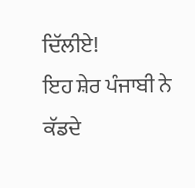ਦਿੱਲੀਏ!
ਇਹ ਸ਼ੇਰ ਪੰਜਾਬੀ ਨੇ ਕੱਡਦੇ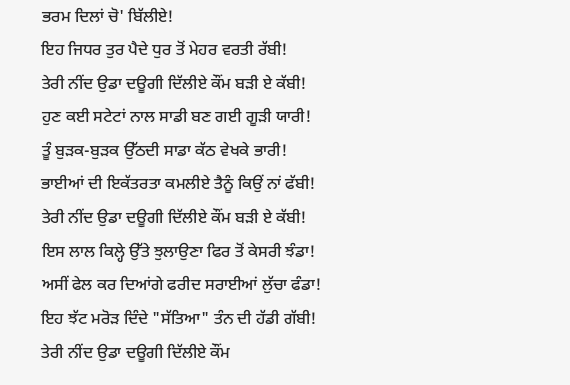ਭਰਮ ਦਿਲਾਂ ਚੋ' ਬਿੱਲੀਏ!
ਇਹ ਜਿਧਰ ਤੁਰ ਪੈਦੇ ਧੁਰ ਤੋਂ ਮੇਹਰ ਵਰਤੀ ਰੱਬੀ!
ਤੇਰੀ ਨੀਂਦ ਉਡਾ ਦਊਗੀ ਦਿੱਲੀਏ ਕੌਂਮ ਬੜੀ ਏ ਕੱਬੀ!
ਹੁਣ ਕਈ ਸਟੇਟਾਂ ਨਾਲ ਸਾਡੀ ਬਣ ਗਈ ਗੂੜੀ ਯਾਰੀ!
ਤੂੰ ਬੁੜਕ-ਬੁੜਕ ਉੱਠਦੀ ਸਾਡਾ ਕੱਠ ਵੇਖਕੇ ਭਾਰੀ!
ਭਾਈਆਂ ਦੀ ਇਕੱਤਰਤਾ ਕਮਲੀਏ ਤੈਨੂੰ ਕਿਉਂ ਨਾਂ ਫੱਬੀ!
ਤੇਰੀ ਨੀਂਦ ਉਡਾ ਦਊਗੀ ਦਿੱਲੀਏ ਕੌਂਮ ਬੜੀ ਏ ਕੱਬੀ!
ਇਸ ਲਾਲ ਕਿਲ੍ਹੇ ਉੱਤੇ ਝੁਲਾਉਣਾ ਫਿਰ ਤੋਂ ਕੇਸਰੀ ਝੰਡਾ!
ਅਸੀਂ ਫੇਲ ਕਰ ਦਿਆਂਗੇ ਫਰੀਦ ਸਰਾਈਆਂ ਲੁੱਚਾ ਫੰਡਾ!
ਇਹ ਝੱਟ ਮਰੋੜ ਦਿੰਦੇ "ਸੱਤਿਆ" ਤੰਨ ਦੀ ਹੱਡੀ ਗੱਬੀ!
ਤੇਰੀ ਨੀਂਦ ਉਡਾ ਦਊਗੀ ਦਿੱਲੀਏ ਕੌਂਮ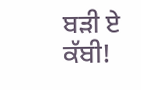ਬੜੀ ਏ ਕੱਬੀ!